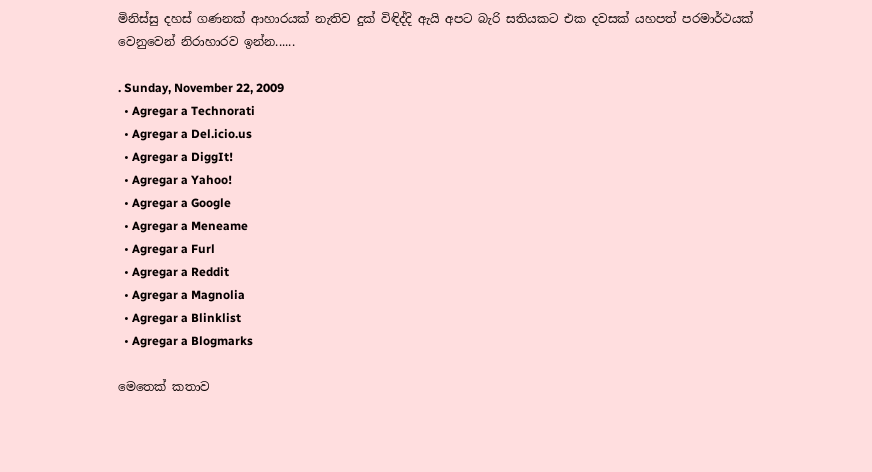මිනිස්සු දහස් ගණනක් ආහාරයක් නැතිව දුක් විඳිද්දි ඇයි අපට බැරි සතියකට එක දවසක් යහපත් පරමාර්ථයක් වෙනුවෙන් නිරාහාරව ඉන්න......

. Sunday, November 22, 2009
  • Agregar a Technorati
  • Agregar a Del.icio.us
  • Agregar a DiggIt!
  • Agregar a Yahoo!
  • Agregar a Google
  • Agregar a Meneame
  • Agregar a Furl
  • Agregar a Reddit
  • Agregar a Magnolia
  • Agregar a Blinklist
  • Agregar a Blogmarks

මෙතෙක් කතාව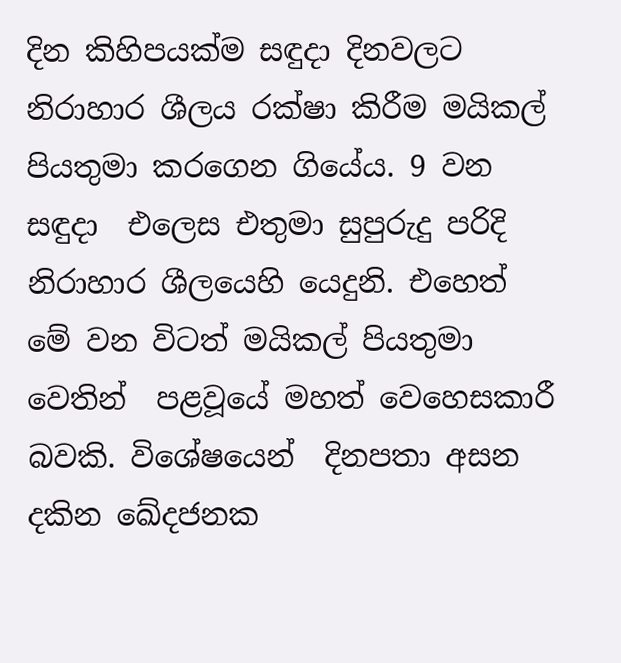දින කිහිපයක්ම සඳුදා දිනවලට නිරාහාර ශීලය රක්ෂා කිරීම මයිකල් පියතුමා කරගෙන ගියේය. 9 වන සඳුදා  එලෙස එතුමා සුපුරුදු පරිදි නිරාහාර ශීලයෙහි යෙදුනි. එහෙත් මේ වන විටත් මයිකල් පියතුමා වෙතින්  පළවූයේ මහත් වෙහෙසකාරී බවකි. විශේෂයෙන්  දිනපතා අසන දකින ඛේදජනක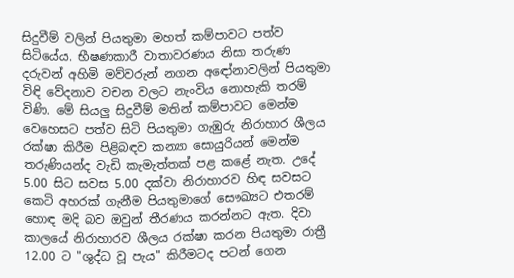සිදුවීම් වලින් පියතුමා මහත් කම්පාවට පත්ව සිටියේය. භීෂණකාරී වාතාවරණය නිසා තරුණ දරුවන් අහිමි මව්වරුන් නගන අඳෝනාවලින් පියතුමා විඳි වේදනාව වචන වලට නැංවිය නොහැකි තරම් විණි. මේ සියලු සිදුවීම් මතින් කම්පාවට මෙන්ම වෙහෙසට පත්ව සිටි පියතුමා ගැඹුරු නිරාහාර ශීලය රක්ෂා කිරීම පිළිබඳව කන්‍යා සොයුරියන් මෙන්ම  තරුණියන්ද වැඩි කැමැත්තක් පළ කළේ නැත. උදේ 5.00 සිට සවස 5.00 දක්වා නිරාහාරව හිඳ සවසට කෙටි අහරක් ගැනීම පියතුමාගේ සෞඛ්‍යට එතරම් හොඳ මදි බව ඔවුන් තීරණය කරන්නට ඇත. දිවා කාලයේ නිරාහාරව ශීලය රක්ෂා කරන පියතුමා රාත්‍රී 12.00 ට "ශුද්ධ වූ පැය" කිරීමටද පටන් ගෙන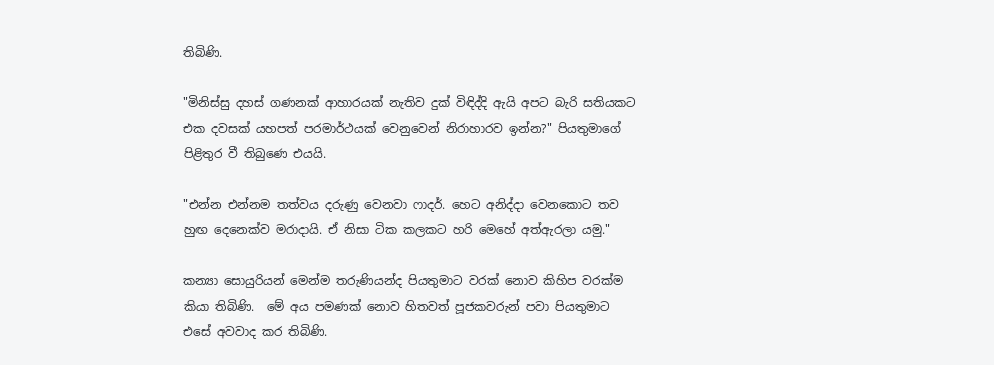තිබිණි.

"මිනිස්සු දහස් ගණනක් ආහාරයක් නැතිව දුක් විඳිද්දි ඇයි අපට බැරි සතියකට එක දවසක් යහපත් පරමාර්ථයක් වෙනුවෙන් නිරාහාරව ඉන්න?" පියතුමාගේ පිළිතුර වී තිබුණෙ එයයි.

"එන්න එන්නම තත්වය දරුණු වෙනවා ෆාදර්. හෙට අනිද්දා වෙනකොට තව හුඟ දෙනෙක්ව මරාදායි. ඒ නිසා ටික කලකට හරි මෙහේ අත්ඇරලා යමු."

කන්‍යා සොයුරියන් මෙන්ම තරුණියන්ද පියතුමාට වරක් නොව කිහිප වරක්ම කියා තිබිණි.  මේ අය පමණක් නොව හිතවත් පූජකවරුන් පවා පියතුමාට එසේ අවවාද කර තිබිණි.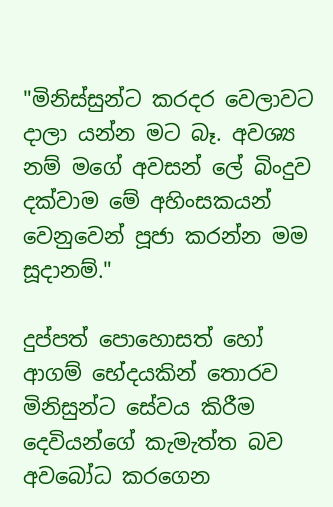"මිනිස්සුන්ට කරදර වෙලාවට දාලා යන්න මට බෑ. අවශ්‍ය නම් මගේ අවසන් ලේ බිංදුව දක්වාම මේ අහිංසකයන් වෙනුවෙන් පූජා කරන්න මම සූදානම්."

දුප්පත් පොහොසත් හෝ ආගම් භේදයකින් තොරව මිනිසුන්ට සේවය කිරීම දෙවියන්ගේ කැමැත්ත බව අවබෝධ කරගෙන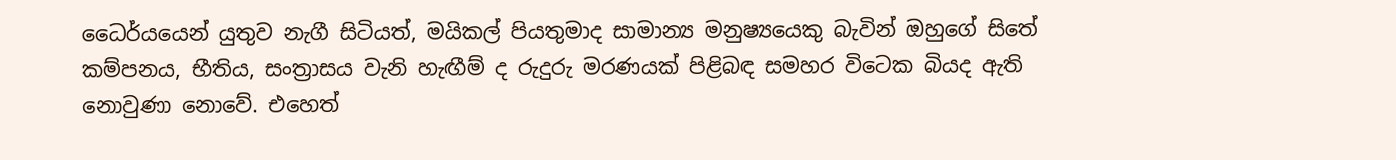ධෛර්යයෙන් යුතුව නැගී සිටියත්, මයිකල් පියතුමාද සාමාන්‍ය මනුෂ්‍යයෙකු බැවින් ඔහුගේ සිතේ කම්පනය, භීතිය, සංත්‍රාසය වැනි හැඟීම් ද රුදුරු මරණයක් පිළිබඳ සමහර විටෙක බියද ඇති නොවුණා නොවේ. එහෙත්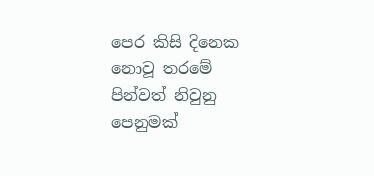පෙර කිසි දිනෙක නොවූ තරමේ පින්වත් නිවුනු පෙනුමක්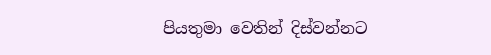පියතුමා වෙතින් දිස්වන්නට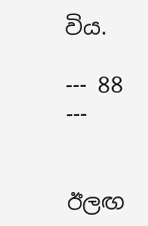විය.

--- 88 ---


ඊලඟ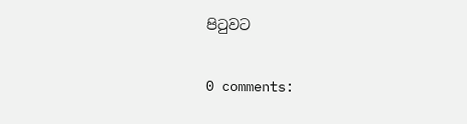පිටුවට

0 comments: